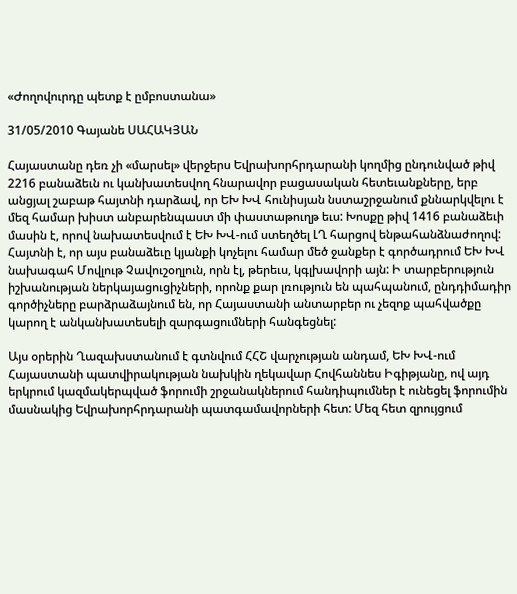«Ժողովուրդը պետք է ըմբոստանա»

31/05/2010 Գայանե ՍԱՀԱԿՅԱՆ

Հայաստանը դեռ չի «մարսել» վերջերս Եվրախորհրդարանի կողմից ընդունված թիվ 2216 բանաձեւն ու կանխատեսվող հնարավոր բացասական հետեւանքները, երբ անցյալ շաբաթ հայտնի դարձավ, որ ԵԽ ԽՎ հունիսյան նստաշրջանում քննարկվելու է մեզ համար խիստ անբարենպաստ մի փաստաթուղթ եւս: Խոսքը թիվ 1416 բանաձեւի մասին է, որով նախատեսվում է ԵԽ ԽՎ-ում ստեղծել ԼՂ հարցով ենթահանձնաժողով: Հայտնի է, որ այս բանաձեւը կյանքի կոչելու համար մեծ ջանքեր է գործադրում ԵԽ ԽՎ նախագահ Մովլութ Չավուշօղլուն, որն էլ, թերեւս, կգլխավորի այն: Ի տարբերություն իշխանության ներկայացուցիչների, որոնք քար լռություն են պահպանում, ընդդիմադիր գործիչները բարձրաձայնում են, որ Հայաստանի անտարբեր ու չեզոք պահվածքը կարող է անկանխատեսելի զարգացումների հանգեցնել:

Այս օրերին Ղազախստանում է գտնվում ՀՀՇ վարչության անդամ, ԵԽ ԽՎ-ում Հայաստանի պատվիրակության նախկին ղեկավար Հովհաննես Իգիթյանը, ով այդ երկրում կազմակերպված ֆորումի շրջանակներում հանդիպումներ է ունեցել ֆորումին մասնակից Եվրախորհրդարանի պատգամավորների հետ: Մեզ հետ զրույցում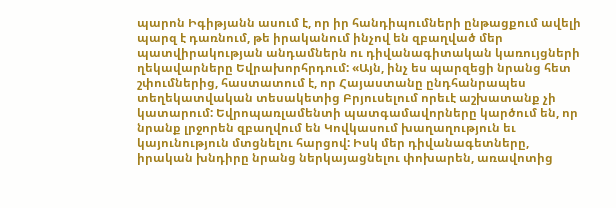պարոն Իգիթյանն ասում է, որ իր հանդիպումների ընթացքում ավելի պարզ է դառնում, թե իրականում ինչով են զբաղված մեր պատվիրակության անդամներն ու դիվանագիտական կառույցների ղեկավարները Եվրախորհրդում: «Այն, ինչ ես պարզեցի նրանց հետ շփումներից, հաստատում է, որ Հայաստանը ընդհանրապես տեղեկատվական տեսակետից Բրյուսելում որեւէ աշխատանք չի կատարում: Եվրոպառլամենտի պատգամավորները կարծում են, որ նրանք լրջորեն զբաղվում են Կովկասում խաղաղություն եւ կայունություն մտցնելու հարցով: Իսկ մեր դիվանագետները, իրական խնդիրը նրանց ներկայացնելու փոխարեն, առավոտից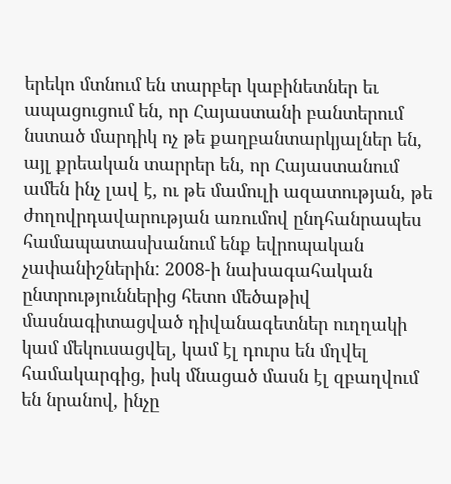երեկո մտնում են տարբեր կաբինետներ եւ ապացուցում են, որ Հայաստանի բանտերում նստած մարդիկ ոչ թե քաղբանտարկյալներ են, այլ քրեական տարրեր են, որ Հայաստանում ամեն ինչ լավ է, ու թե մամուլի ազատության, թե ժողովրդավարության առումով ընդհանրապես համապատասխանում ենք եվրոպական չափանիշներին: 2008-ի նախագահական ընտրություններից հետո մեծաթիվ մասնագիտացված դիվանագետներ ուղղակի կամ մեկուսացվել, կամ էլ դուրս են մղվել համակարգից, իսկ մնացած մասն էլ զբաղվում են նրանով, ինչը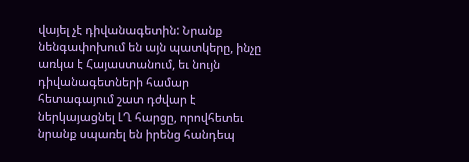վայել չէ դիվանագետին: Նրանք նենգափոխում են այն պատկերը, ինչը առկա է Հայաստանում, եւ նույն դիվանագետների համար հետագայում շատ դժվար է ներկայացնել ԼՂ հարցը, որովհետեւ նրանք սպառել են իրենց հանդեպ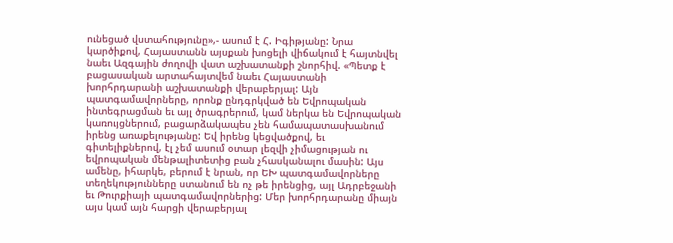ունեցած վստահությունը»,- ասում է Հ. Իգիթյանը: Նրա կարծիքով, Հայաստանն այսքան խոցելի վիճակում է հայտնվել նաեւ Ազգային ժողովի վատ աշխատանքի շնորհիվ. «Պետք է բացասական արտահայտվեմ նաեւ Հայաստանի խորհրդարանի աշխատանքի վերաբերյալ: Այն պատգամավորները, որոնք ընդգրկված են Եվրոպական ինտեգրացման եւ այլ ծրագրերում, կամ ներկա են Եվրոպական կառույցներում, բացարձակապես չեն համապատասխանում իրենց առաքելությանը: Եվ իրենց կեցվածքով, եւ գիտելիքներով, էլ չեմ ասում օտար լեզվի չիմացության ու եվրոպական մենթալիտետից բան չհասկանալու մասին: Այս ամենը, իհարկե, բերում է նրան, որ ԵԽ պատգամավորները տեղեկությունները ստանում են ոչ թե իրենցից, այլ Ադրբեջանի եւ Թուրքիայի պատգամավորներից: Մեր խորհրդարանը միայն այս կամ այն հարցի վերաբերյալ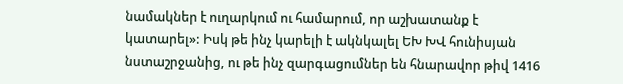նամակներ է ուղարկում ու համարում, որ աշխատանք է կատարել»: Իսկ թե ինչ կարելի է ակնկալել ԵԽ ԽՎ հունիսյան նստաշրջանից, ու թե ինչ զարգացումներ են հնարավոր թիվ 1416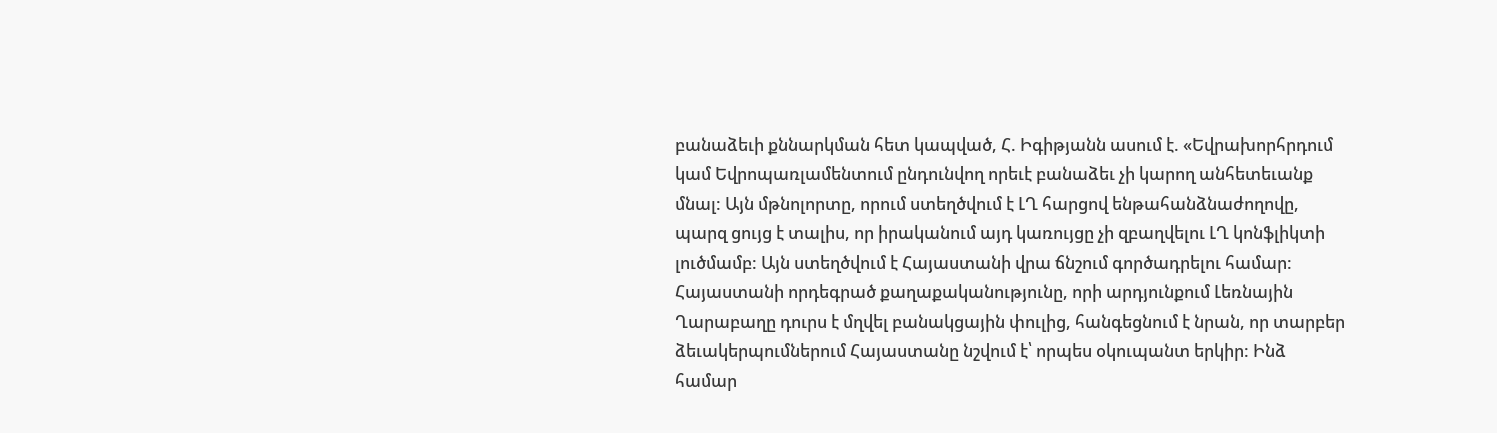բանաձեւի քննարկման հետ կապված, Հ. Իգիթյանն ասում է. «Եվրախորհրդում կամ Եվրոպառլամենտում ընդունվող որեւէ բանաձեւ չի կարող անհետեւանք մնալ: Այն մթնոլորտը, որում ստեղծվում է ԼՂ հարցով ենթահանձնաժողովը, պարզ ցույց է տալիս, որ իրականում այդ կառույցը չի զբաղվելու ԼՂ կոնֆլիկտի լուծմամբ: Այն ստեղծվում է Հայաստանի վրա ճնշում գործադրելու համար: Հայաստանի որդեգրած քաղաքականությունը, որի արդյունքում Լեռնային Ղարաբաղը դուրս է մղվել բանակցային փուլից, հանգեցնում է նրան, որ տարբեր ձեւակերպումներում Հայաստանը նշվում է՝ որպես օկուպանտ երկիր: Ինձ համար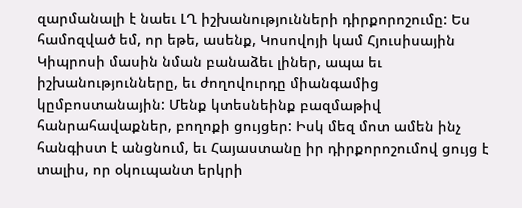զարմանալի է նաեւ ԼՂ իշխանությունների դիրքորոշումը: Ես համոզված եմ, որ եթե, ասենք, Կոսովոյի կամ Հյուսիսային Կիպրոսի մասին նման բանաձեւ լիներ, ապա եւ իշխանությունները, եւ ժողովուրդը միանգամից կըմբոստանային: Մենք կտեսնեինք բազմաթիվ հանրահավաքներ, բողոքի ցույցեր: Իսկ մեզ մոտ ամեն ինչ հանգիստ է անցնում, եւ Հայաստանը իր դիրքորոշումով ցույց է տալիս, որ օկուպանտ երկրի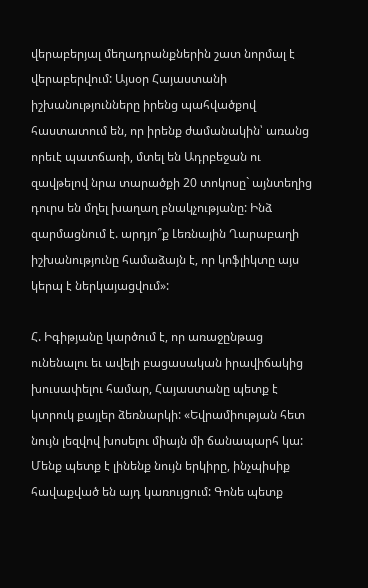վերաբերյալ մեղադրանքներին շատ նորմալ է վերաբերվում: Այսօր Հայաստանի իշխանությունները իրենց պահվածքով հաստատում են, որ իրենք ժամանակին՝ առանց որեւէ պատճառի, մտել են Ադրբեջան ու զավթելով նրա տարածքի 20 տոկոսը` այնտեղից դուրս են մղել խաղաղ բնակչությանը: Ինձ զարմացնում է. արդյո՞ք Լեռնային Ղարաբաղի իշխանությունը համաձայն է, որ կոֆլիկտը այս կերպ է ներկայացվում»:

Հ. Իգիթյանը կարծում է, որ առաջընթաց ունենալու եւ ավելի բացասական իրավիճակից խուսափելու համար, Հայաստանը պետք է կտրուկ քայլեր ձեռնարկի: «Եվրամիության հետ նույն լեզվով խոսելու միայն մի ճանապարհ կա: Մենք պետք է լինենք նույն երկիրը, ինչպիսիք հավաքված են այդ կառույցում: Գոնե պետք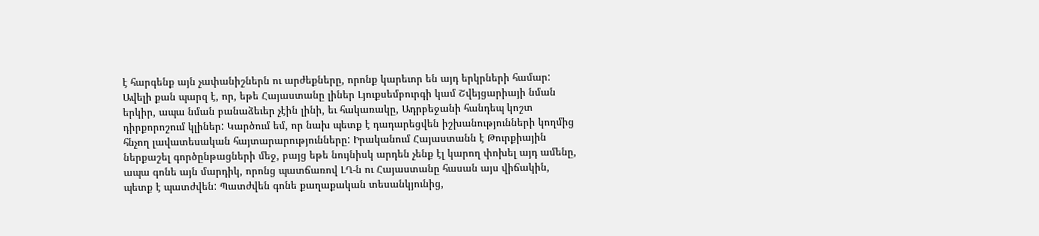է հարգենք այն չափանիշներն ու արժեքները, որոնք կարեւոր են այդ երկրների համար: Ավելի քան պարզ է, որ, եթե Հայաստանը լիներ Լյուքսեմբուրգի կամ Շվեյցարիայի նման երկիր, ապա նման բանաձեւեր չէին լինի, եւ հակառակը, Ադրբեջանի հանդեպ կոշտ դիրքորոշում կլիներ: Կարծում եմ, որ նախ պետք է դադարեցվեն իշխանությունների կողմից հնչող լավատեսական հայտարարությունները: Իրականում Հայաստանն է Թուրքիային ներքաշել գործընթացների մեջ, բայց եթե նույնիսկ արդեն չենք էլ կարող փոխել այդ ամենը, ապա գոնե այն մարդիկ, որոնց պատճառով ԼՂ-ն ու Հայաստանը հասան այս վիճակին, պետք է պատժվեն: Պատժվեն գոնե քաղաքական տեսանկյունից,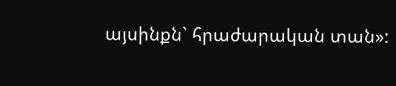այսինքն` հրաժարական տան»: